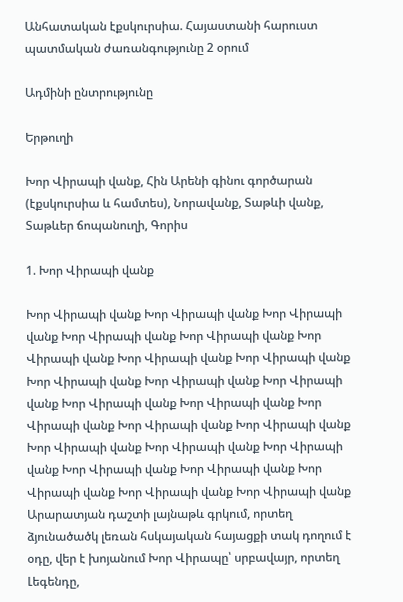Անհատական էքսկուրսիա. Հայաստանի հարուստ պատմական ժառանգությունը 2 օրում

Ադմինի ընտրությունը

Երթուղի

Խոր Վիրապի վանք, Հին Արենի գինու գործարան (էքսկուրսիա և համտես), Նորավանք, Տաթևի վանք, Տաթևեր ճոպանուղի, Գորիս

1. Խոր Վիրապի վանք

Խոր Վիրապի վանք Խոր Վիրապի վանք Խոր Վիրապի վանք Խոր Վիրապի վանք Խոր Վիրապի վանք Խոր Վիրապի վանք Խոր Վիրապի վանք Խոր Վիրապի վանք Խոր Վիրապի վանք Խոր Վիրապի վանք Խոր Վիրապի վանք Խոր Վիրապի վանք Խոր Վիրապի վանք Խոր Վիրապի վանք Խոր Վիրապի վանք Խոր Վիրապի վանք Խոր Վիրապի վանք Խոր Վիրապի վանք Խոր Վիրապի վանք Խոր Վիրապի վանք Խոր Վիրապի վանք Խոր Վիրապի վանք Խոր Վիրապի վանք Խոր Վիրապի վանք
Արարատյան դաշտի լայնաթև գրկում, որտեղ ձյունածածկ լեռան հսկայական հայացքի տակ դողում է օդը, վեր է խոյանում Խոր Վիրապը՝ սրբավայր, որտեղ Լեգենդը,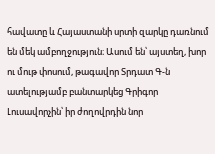հավատը և Հայաստանի սրտի զարկը դառնում են մեկ ամբողջություն։ Ասում են՝ այստեղ, խոր ու մութ փոսում, թագավոր Տրդատ Գ-ն ատելությամբ բանտարկեց Գրիգոր Լուսավորչին՝ իր ժողովրդին նոր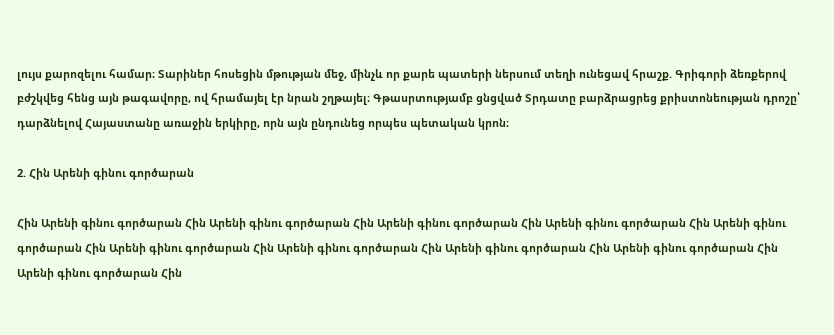լույս քարոզելու համար։ Տարիներ հոսեցին մթության մեջ, մինչև որ քարե պատերի ներսում տեղի ունեցավ հրաշք. Գրիգորի ձեռքերով բժշկվեց հենց այն թագավորը, ով հրամայել էր նրան շղթայել։ Գթասրտությամբ ցնցված Տրդատը բարձրացրեց քրիստոնեության դրոշը՝ դարձնելով Հայաստանը առաջին երկիրը, որն այն ընդունեց որպես պետական կրոն։

2. Հին Արենի գինու գործարան

Հին Արենի գինու գործարան Հին Արենի գինու գործարան Հին Արենի գինու գործարան Հին Արենի գինու գործարան Հին Արենի գինու գործարան Հին Արենի գինու գործարան Հին Արենի գինու գործարան Հին Արենի գինու գործարան Հին Արենի գինու գործարան Հին Արենի գինու գործարան Հին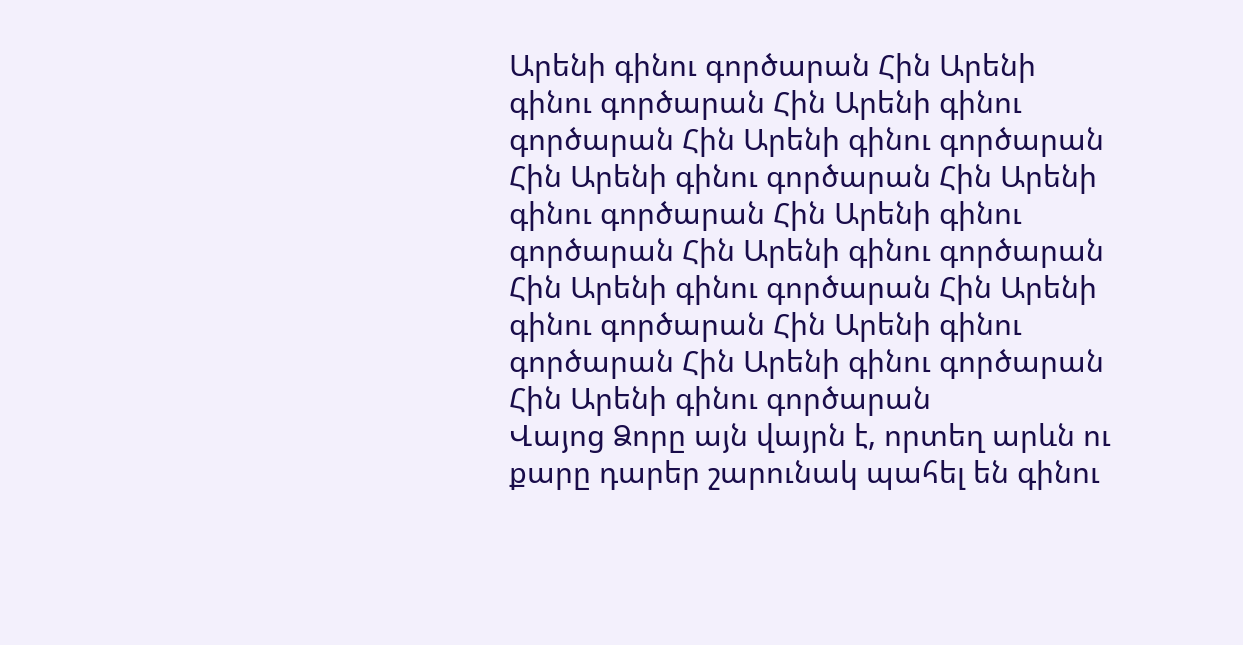Արենի գինու գործարան Հին Արենի գինու գործարան Հին Արենի գինու գործարան Հին Արենի գինու գործարան Հին Արենի գինու գործարան Հին Արենի գինու գործարան Հին Արենի գինու գործարան Հին Արենի գինու գործարան Հին Արենի գինու գործարան Հին Արենի գինու գործարան Հին Արենի գինու գործարան Հին Արենի գինու գործարան Հին Արենի գինու գործարան
Վայոց Ձորը այն վայրն է, որտեղ արևն ու քարը դարեր շարունակ պահել են գինու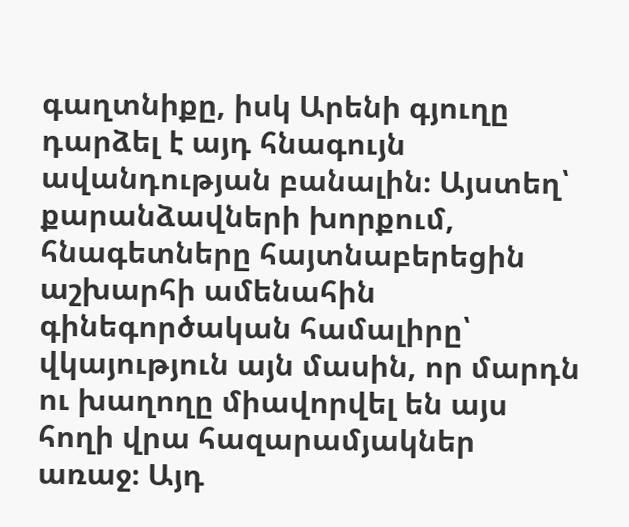գաղտնիքը, իսկ Արենի գյուղը դարձել է այդ հնագույն ավանդության բանալին։ Այստեղ՝ քարանձավների խորքում, հնագետները հայտնաբերեցին աշխարհի ամենահին գինեգործական համալիրը՝ վկայություն այն մասին, որ մարդն ու խաղողը միավորվել են այս հողի վրա հազարամյակներ առաջ։ Այդ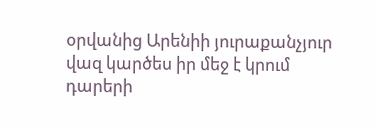օրվանից Արենիի յուրաքանչյուր վազ կարծես իր մեջ է կրում դարերի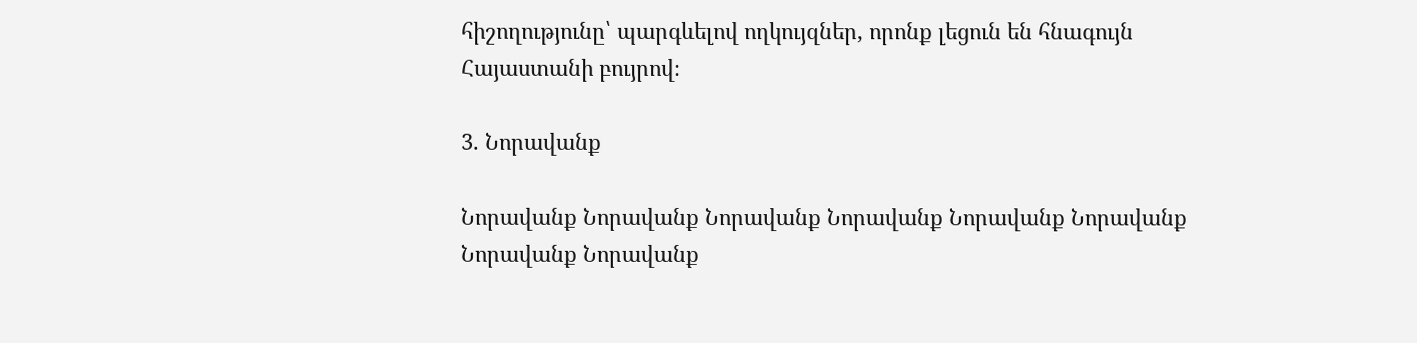հիշողությունը՝ պարգևելով ողկույզներ, որոնք լեցուն են հնագույն Հայաստանի բույրով։

3. Նորավանք

Նորավանք Նորավանք Նորավանք Նորավանք Նորավանք Նորավանք Նորավանք Նորավանք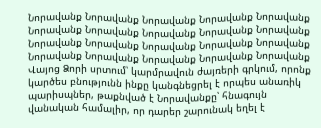Նորավանք Նորավանք Նորավանք Նորավանք Նորավանք Նորավանք Նորավանք Նորավանք Նորավանք Նորավանք Նորավանք Նորավանք Նորավանք Նորավանք Նորավանք Նորավանք Նորավանք Նորավանք Նորավանք Նորավանք
Վայոց Ձորի սրտում՝ կարմրավուն ժայռերի գրկում, որոնք կարծես բնությունն ինքը կանգնեցրել է որպես անառիկ պարիսպներ, թաքնված է Նորավանքը՝ հնագույն վանական համալիր, որ դարեր շարունակ եղել է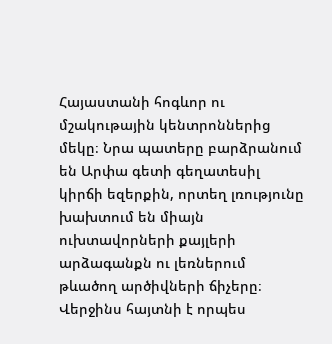Հայաստանի հոգևոր ու մշակութային կենտրոններից մեկը։ Նրա պատերը բարձրանում են Արփա գետի գեղատեսիլ կիրճի եզերքին, որտեղ լռությունը խախտում են միայն ուխտավորների քայլերի արձագանքն ու լեռներում թևածող արծիվների ճիչերը։ Վերջինս հայտնի է որպես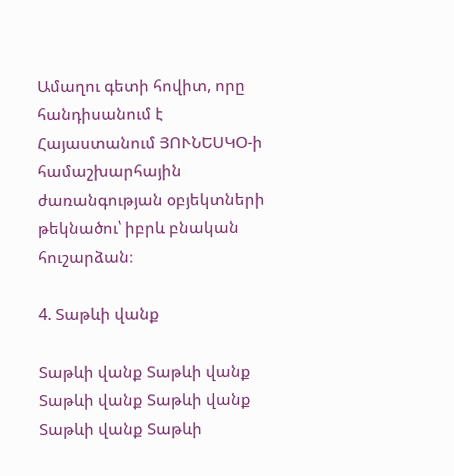Ամաղու գետի հովիտ, որը հանդիսանում է Հայաստանում ՅՈՒՆԵՍԿՕ-ի համաշխարհային ժառանգության օբյեկտների թեկնածու՝ իբրև բնական հուշարձան։

4. Տաթևի վանք

Տաթևի վանք Տաթևի վանք Տաթևի վանք Տաթևի վանք Տաթևի վանք Տաթևի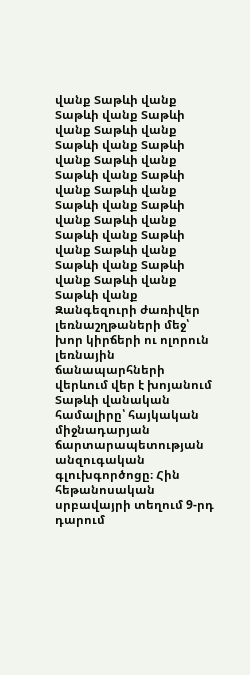վանք Տաթևի վանք Տաթևի վանք Տաթևի վանք Տաթևի վանք Տաթևի վանք Տաթևի վանք Տաթևի վանք Տաթևի վանք Տաթևի վանք Տաթևի վանք Տաթևի վանք Տաթևի վանք Տաթևի վանք Տաթևի վանք Տաթևի վանք Տաթևի վանք Տաթևի վանք Տաթևի վանք Տաթևի վանք Տաթևի վանք
Զանգեզուրի ժառիվեր լեռնաշղթաների մեջ՝ խոր կիրճերի ու ոլորուն լեռնային ճանապարհների վերևում վեր է խոյանում Տաթևի վանական համալիրը՝ հայկական միջնադարյան ճարտարապետության անզուգական գլուխգործոցը։ Հին հեթանոսական սրբավայրի տեղում 9-րդ դարում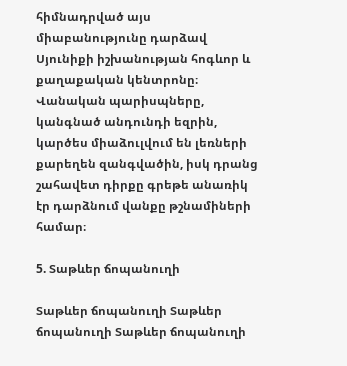հիմնադրված այս միաբանությունը դարձավ Սյունիքի իշխանության հոգևոր և քաղաքական կենտրոնը։ Վանական պարիսպները, կանգնած անդունդի եզրին, կարծես միաձուլվում են լեռների քարեղեն զանգվածին, իսկ դրանց շահավետ դիրքը գրեթե անառիկ էր դարձնում վանքը թշնամիների համար։

5. Տաթևեր ճոպանուղի

Տաթևեր ճոպանուղի Տաթևեր ճոպանուղի Տաթևեր ճոպանուղի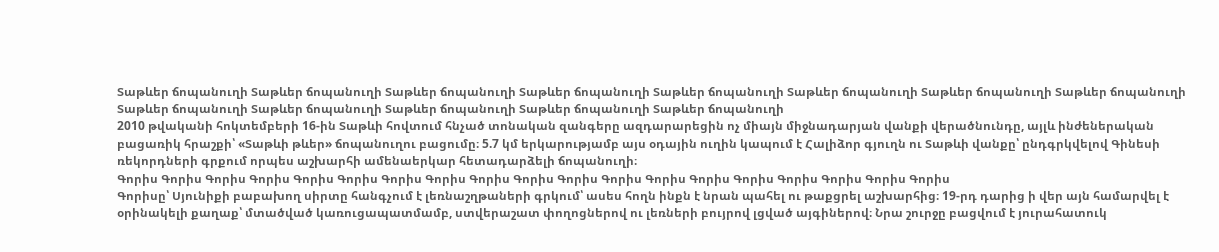Տաթևեր ճոպանուղի Տաթևեր ճոպանուղի Տաթևեր ճոպանուղի Տաթևեր ճոպանուղի Տաթևեր ճոպանուղի Տաթևեր ճոպանուղի Տաթևեր ճոպանուղի Տաթևեր ճոպանուղի Տաթևեր ճոպանուղի Տաթևեր ճոպանուղի Տաթևեր ճոպանուղի Տաթևեր ճոպանուղի Տաթևեր ճոպանուղի
2010 թվականի հոկտեմբերի 16-ին Տաթևի հովտում հնչած տոնական զանգերը ազդարարեցին ոչ միայն միջնադարյան վանքի վերածնունդը, այլև ինժեներական բացառիկ հրաշքի՝ «Տաթևի թևեր» ճոպանուղու բացումը։ 5.7 կմ երկարությամբ այս օդային ուղին կապում է Հալիձոր գյուղն ու Տաթևի վանքը՝ ընդգրկվելով Գինեսի ռեկորդների գրքում որպես աշխարհի ամենաերկար հետադարձելի ճոպանուղի։
Գորիս Գորիս Գորիս Գորիս Գորիս Գորիս Գորիս Գորիս Գորիս Գորիս Գորիս Գորիս Գորիս Գորիս Գորիս Գորիս Գորիս Գորիս Գորիս
Գորիսը՝ Սյունիքի բաբախող սիրտը հանգչում է լեռնաշղթաների գրկում՝ ասես հողն ինքն է նրան պահել ու թաքցրել աշխարհից։ 19-րդ դարից ի վեր այն համարվել է օրինակելի քաղաք՝ մտածված կառուցապատմամբ, ստվերաշատ փողոցներով ու լեռների բույրով լցված այգիներով։ Նրա շուրջը բացվում է յուրահատուկ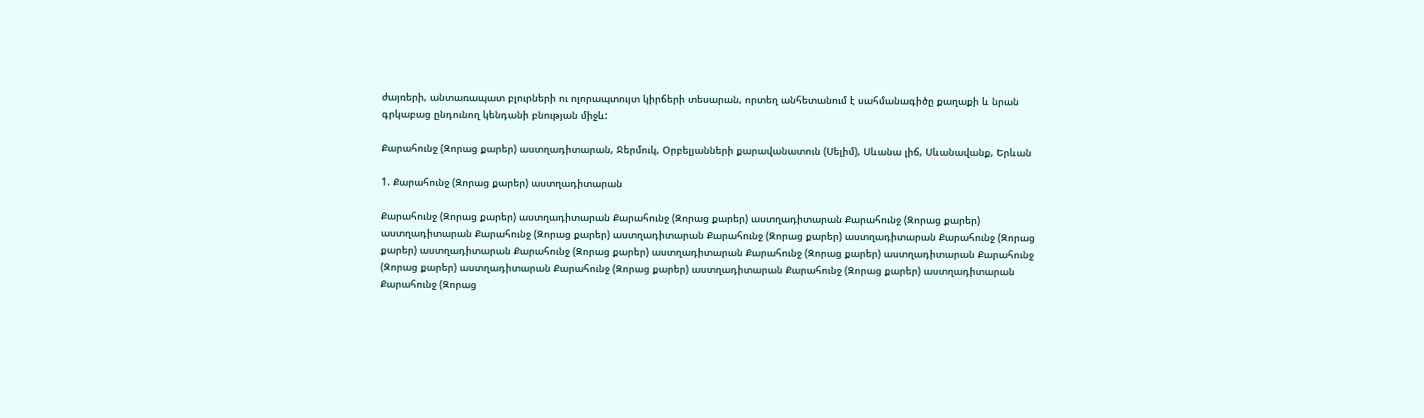ժայռերի, անտառապատ բլուրների ու ոլորապտույտ կիրճերի տեսարան, որտեղ անհետանում է սահմանագիծը քաղաքի և նրան գրկաբաց ընդունող կենդանի բնության միջև:

Քարահունջ (Զորաց քարեր) աստղադիտարան, Ջերմուկ, Օրբելյանների քարավանատուն (Սելիմ), Սևանա լիճ, Սևանավանք, Երևան

1. Քարահունջ (Զորաց քարեր) աստղադիտարան

Քարահունջ (Զորաց քարեր) աստղադիտարան Քարահունջ (Զորաց քարեր) աստղադիտարան Քարահունջ (Զորաց քարեր) աստղադիտարան Քարահունջ (Զորաց քարեր) աստղադիտարան Քարահունջ (Զորաց քարեր) աստղադիտարան Քարահունջ (Զորաց քարեր) աստղադիտարան Քարահունջ (Զորաց քարեր) աստղադիտարան Քարահունջ (Զորաց քարեր) աստղադիտարան Քարահունջ (Զորաց քարեր) աստղադիտարան Քարահունջ (Զորաց քարեր) աստղադիտարան Քարահունջ (Զորաց քարեր) աստղադիտարան Քարահունջ (Զորաց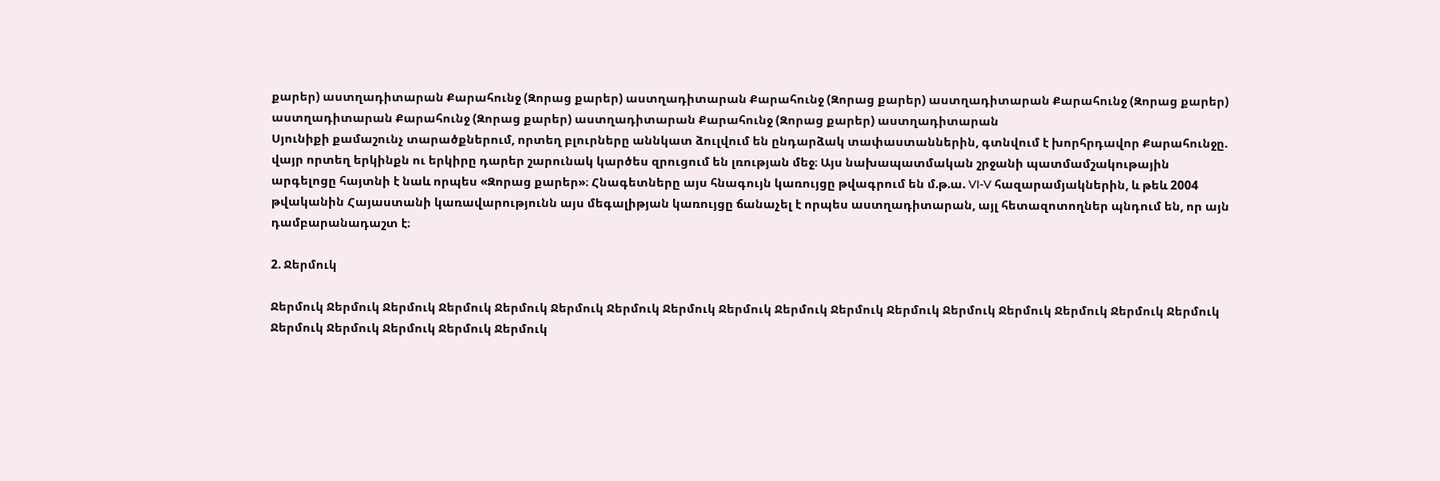քարեր) աստղադիտարան Քարահունջ (Զորաց քարեր) աստղադիտարան Քարահունջ (Զորաց քարեր) աստղադիտարան Քարահունջ (Զորաց քարեր) աստղադիտարան Քարահունջ (Զորաց քարեր) աստղադիտարան Քարահունջ (Զորաց քարեր) աստղադիտարան
Սյունիքի քամաշունչ տարածքներում, որտեղ բլուրները աննկատ ձուլվում են ընդարձակ տափաստաններին, գտնվում է խորհրդավոր Քարահունջը. վայր որտեղ երկինքն ու երկիրը դարեր շարունակ կարծես զրուցում են լռության մեջ։ Այս նախապատմական շրջանի պատմամշակութային արգելոցը հայտնի է նաև որպես «Զորաց քարեր»։ Հնագետները այս հնագույն կառույցը թվագրում են մ.թ.ա. VI-V հազարամյակներին, և թեև 2004 թվականին Հայաստանի կառավարությունն այս մեգալիթյան կառույցը ճանաչել է որպես աստղադիտարան, այլ հետազոտողներ պնդում են, որ այն դամբարանադաշտ է։

2. Ջերմուկ

Ջերմուկ Ջերմուկ Ջերմուկ Ջերմուկ Ջերմուկ Ջերմուկ Ջերմուկ Ջերմուկ Ջերմուկ Ջերմուկ Ջերմուկ Ջերմուկ Ջերմուկ Ջերմուկ Ջերմուկ Ջերմուկ Ջերմուկ Ջերմուկ Ջերմուկ Ջերմուկ Ջերմուկ Ջերմուկ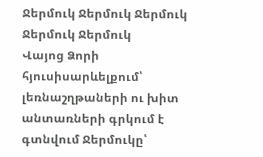Ջերմուկ Ջերմուկ Ջերմուկ Ջերմուկ Ջերմուկ
Վայոց Ձորի հյուսիսարևելքում՝ լեռնաշղթաների ու խիտ անտառների գրկում է գտնվում Ջերմուկը՝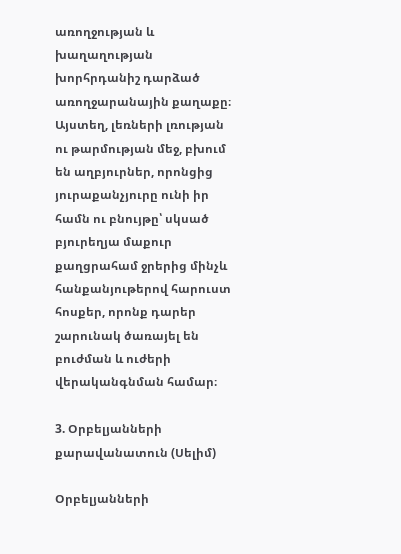առողջության և խաղաղության խորհրդանիշ դարձած առողջարանային քաղաքը։ Այստեղ, լեռների լռության ու թարմության մեջ, բխում են աղբյուրներ, որոնցից յուրաքանչյուրը ունի իր համն ու բնույթը՝ սկսած բյուրեղյա մաքուր քաղցրահամ ջրերից մինչև հանքանյութերով հարուստ հոսքեր, որոնք դարեր շարունակ ծառայել են բուժման և ուժերի վերականգնման համար։

3. Օրբելյանների քարավանատուն (Սելիմ)

Օրբելյանների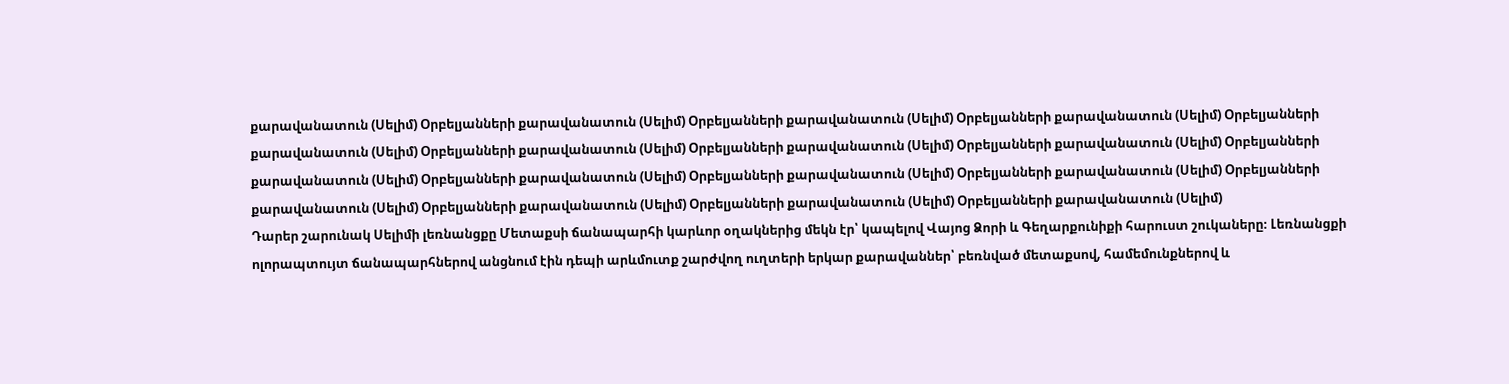քարավանատուն (Սելիմ) Օրբելյանների քարավանատուն (Սելիմ) Օրբելյանների քարավանատուն (Սելիմ) Օրբելյանների քարավանատուն (Սելիմ) Օրբելյանների քարավանատուն (Սելիմ) Օրբելյանների քարավանատուն (Սելիմ) Օրբելյանների քարավանատուն (Սելիմ) Օրբելյանների քարավանատուն (Սելիմ) Օրբելյանների քարավանատուն (Սելիմ) Օրբելյանների քարավանատուն (Սելիմ) Օրբելյանների քարավանատուն (Սելիմ) Օրբելյանների քարավանատուն (Սելիմ) Օրբելյանների քարավանատուն (Սելիմ) Օրբելյանների քարավանատուն (Սելիմ) Օրբելյանների քարավանատուն (Սելիմ) Օրբելյանների քարավանատուն (Սելիմ)
Դարեր շարունակ Սելիմի լեռնանցքը Մետաքսի ճանապարհի կարևոր օղակներից մեկն էր՝ կապելով Վայոց Ձորի և Գեղարքունիքի հարուստ շուկաները։ Լեռնանցքի ոլորապտույտ ճանապարհներով անցնում էին դեպի արևմուտք շարժվող ուղտերի երկար քարավաններ՝ բեռնված մետաքսով, համեմունքներով և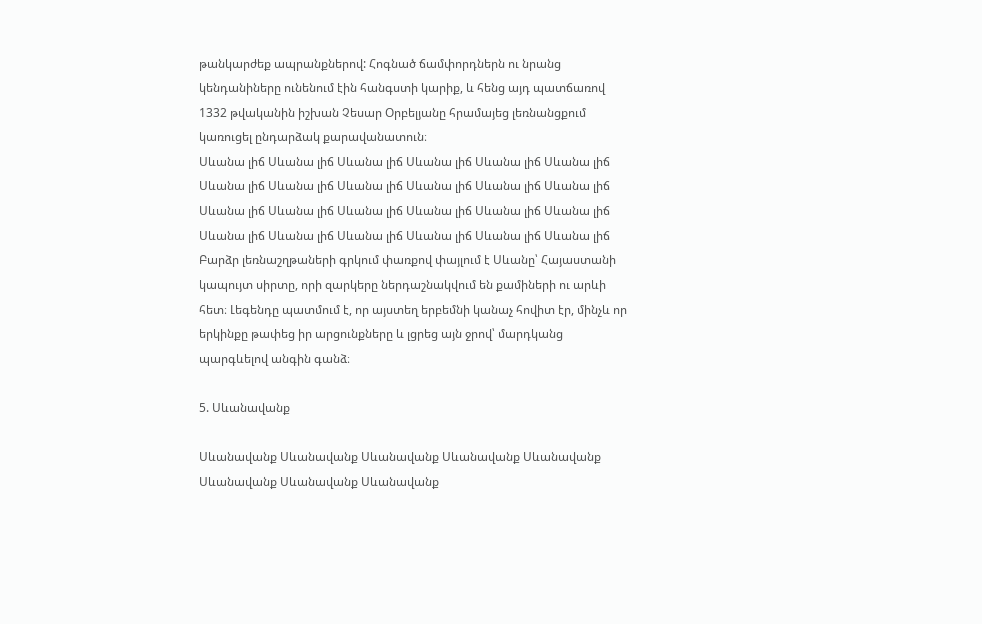թանկարժեք ապրանքներով: Հոգնած ճամփորդներն ու նրանց կենդանիները ունենում էին հանգստի կարիք, և հենց այդ պատճառով 1332 թվականին իշխան Չեսար Օրբելյանը հրամայեց լեռնանցքում կառուցել ընդարձակ քարավանատուն։
Սևանա լիճ Սևանա լիճ Սևանա լիճ Սևանա լիճ Սևանա լիճ Սևանա լիճ Սևանա լիճ Սևանա լիճ Սևանա լիճ Սևանա լիճ Սևանա լիճ Սևանա լիճ Սևանա լիճ Սևանա լիճ Սևանա լիճ Սևանա լիճ Սևանա լիճ Սևանա լիճ Սևանա լիճ Սևանա լիճ Սևանա լիճ Սևանա լիճ Սևանա լիճ Սևանա լիճ
Բարձր լեռնաշղթաների գրկում փառքով փայլում է Սևանը՝ Հայաստանի կապույտ սիրտը, որի զարկերը ներդաշնակվում են քամիների ու արևի հետ։ Լեգենդը պատմում է, որ այստեղ երբեմնի կանաչ հովիտ էր, մինչև որ երկինքը թափեց իր արցունքները և լցրեց այն ջրով՝ մարդկանց պարգևելով անգին գանձ։

5. Սևանավանք

Սևանավանք Սևանավանք Սևանավանք Սևանավանք Սևանավանք Սևանավանք Սևանավանք Սևանավանք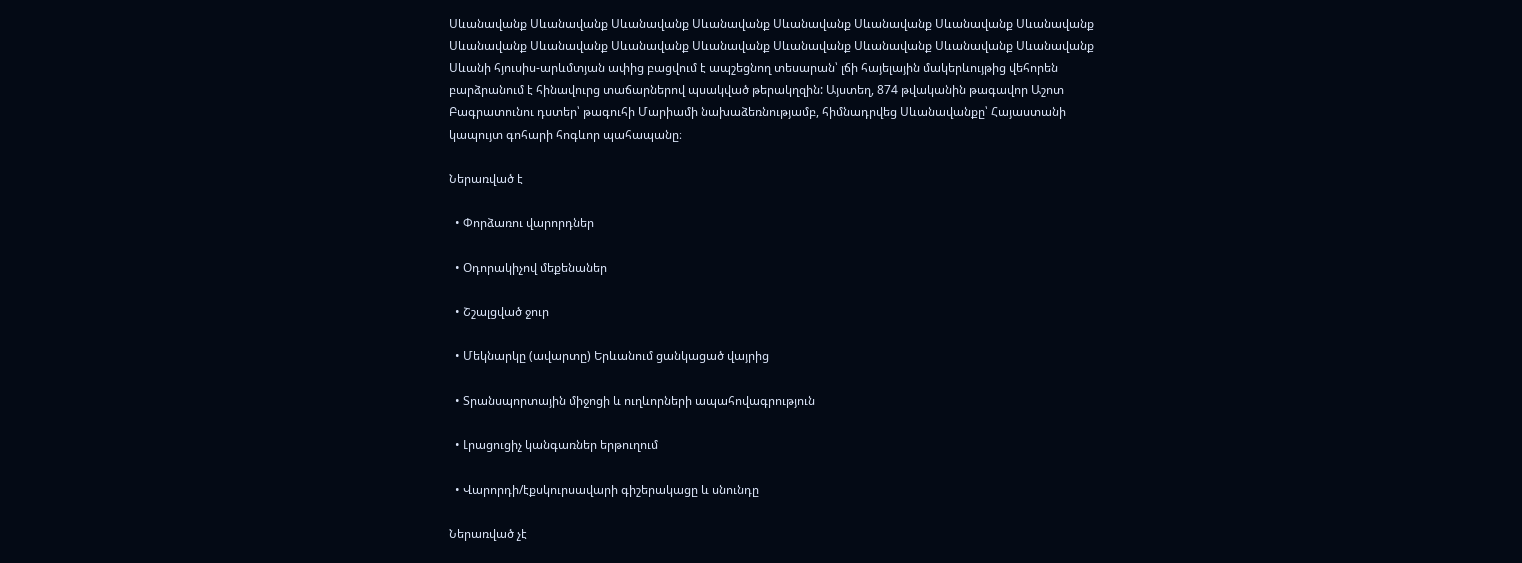Սևանավանք Սևանավանք Սևանավանք Սևանավանք Սևանավանք Սևանավանք Սևանավանք Սևանավանք Սևանավանք Սևանավանք Սևանավանք Սևանավանք Սևանավանք Սևանավանք Սևանավանք Սևանավանք
Սևանի հյուսիս-արևմտյան ափից բացվում է ապշեցնող տեսարան՝ լճի հայելային մակերևույթից վեհորեն բարձրանում է հինավուրց տաճարներով պսակված թերակղզին: Այստեղ, 874 թվականին թագավոր Աշոտ Բագրատունու դստեր՝ թագուհի Մարիամի նախաձեռնությամբ, հիմնադրվեց Սևանավանքը՝ Հայաստանի կապույտ գոհարի հոգևոր պահապանը։

Ներառված է

  • Փորձառու վարորդներ

  • Օդորակիչով մեքենաներ

  • Շշալցված ջուր

  • Մեկնարկը (ավարտը) Երևանում ցանկացած վայրից

  • Տրանսպորտային միջոցի և ուղևորների ապահովագրություն

  • Լրացուցիչ կանգառներ երթուղում

  • Վարորդի/էքսկուրսավարի գիշերակացը և սնունդը

Ներառված չէ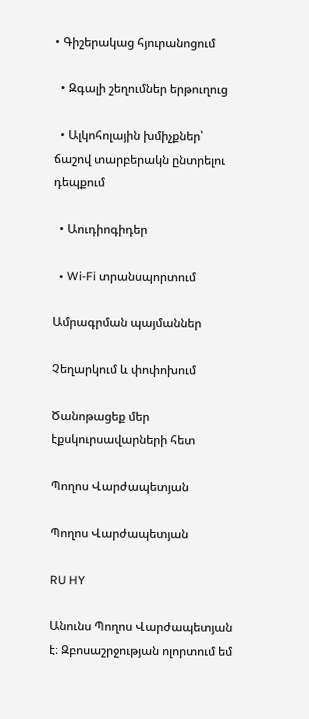• Գիշերակաց հյուրանոցում

  • Զգալի շեղումներ երթուղուց

  • Ալկոհոլային խմիչքներ՝ ճաշով տարբերակն ընտրելու դեպքում

  • Աուդիոգիդեր

  • Wi-Fi տրանսպորտում

Ամրագրման պայմաններ

Չեղարկում և փոփոխում

Ծանոթացեք մեր էքսկուրսավարների հետ

Պողոս Վարժապետյան

Պողոս Վարժապետյան

RU HY

Անունս Պողոս Վարժապետյան է։ Զբոսաշրջության ոլորտում եմ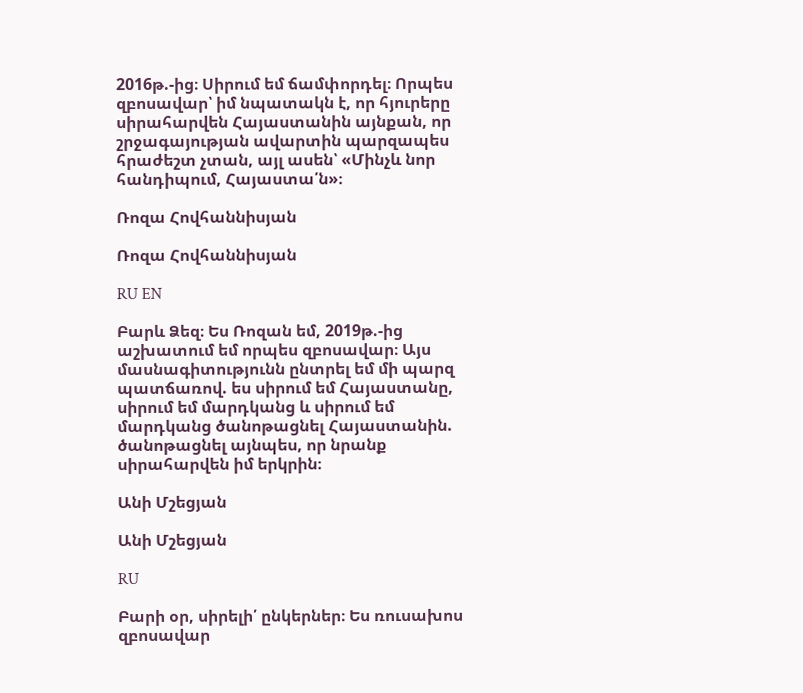2016թ.-ից։ Սիրում եմ ճամփորդել։ Որպես զբոսավար՝ իմ նպատակն է, որ հյուրերը սիրահարվեն Հայաստանին այնքան, որ շրջագայության ավարտին պարզապես հրաժեշտ չտան, այլ ասեն՝ «Մինչև նոր հանդիպում, Հայաստա՛ն»։

Ռոզա Հովհաննիսյան

Ռոզա Հովհաննիսյան

RU EN

Բարև Ձեզ։ Ես Ռոզան եմ, 2019թ.-ից աշխատում եմ որպես զբոսավար։ Այս մասնագիտությունն ընտրել եմ մի պարզ պատճառով. ես սիրում եմ Հայաստանը, սիրում եմ մարդկանց և սիրում եմ մարդկանց ծանոթացնել Հայաստանին. ծանոթացնել այնպես, որ նրանք սիրահարվեն իմ երկրին։

Անի Մշեցյան

Անի Մշեցյան

RU

Բարի օր, սիրելի՛ ընկերներ։ Ես ռուսախոս զբոսավար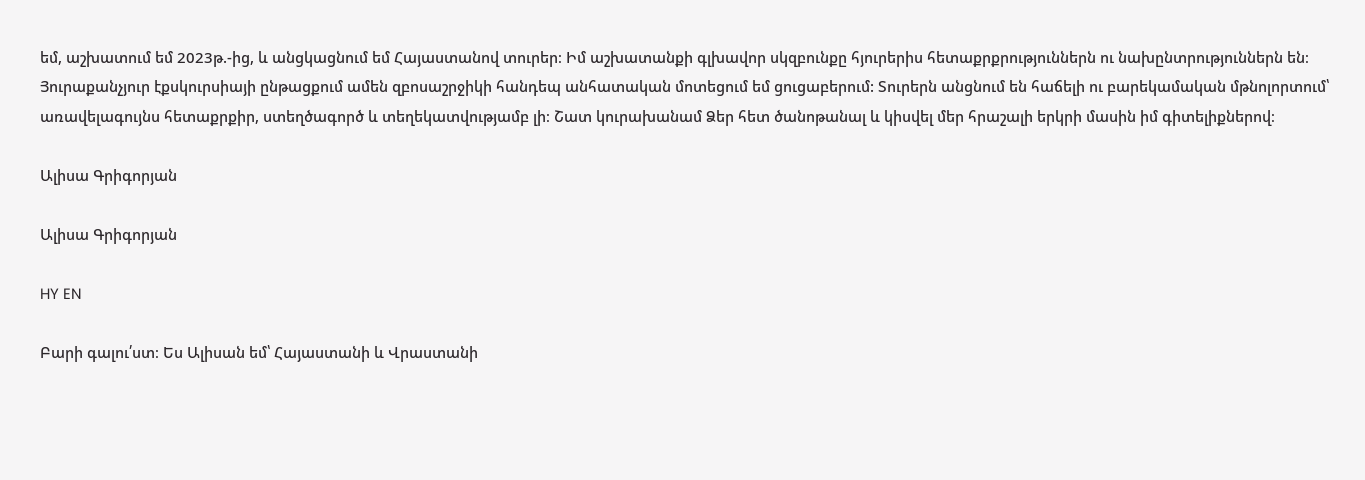եմ, աշխատում եմ 2023թ.-ից, և անցկացնում եմ Հայաստանով տուրեր։ Իմ աշխատանքի գլխավոր սկզբունքը հյուրերիս հետաքրքրություններն ու նախընտրություններն են։ Յուրաքանչյուր էքսկուրսիայի ընթացքում ամեն զբոսաշրջիկի հանդեպ անհատական մոտեցում եմ ցուցաբերում: Տուրերն անցնում են հաճելի ու բարեկամական մթնոլորտում՝ առավելագույնս հետաքրքիր, ստեղծագործ և տեղեկատվությամբ լի։ Շատ կուրախանամ Ձեր հետ ծանոթանալ և կիսվել մեր հրաշալի երկրի մասին իմ գիտելիքներով։

Ալիսա Գրիգորյան

Ալիսա Գրիգորյան

HY EN

Բարի գալու՛ստ։ Ես Ալիսան եմ՝ Հայաստանի և Վրաստանի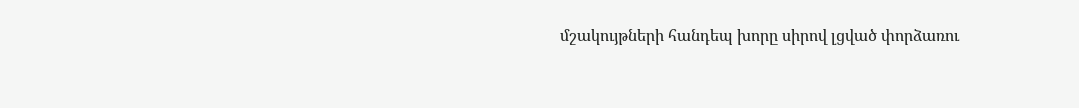մշակույթների հանդեպ խորը սիրով լցված փորձառու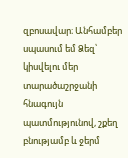զբոսավար։ Անհամբեր սպասում եմ Ձեզ՝ կիսվելու մեր տարածաշրջանի հնագույն պատմությունով, շքեղ բնությամբ և ջերմ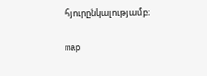հյուրընկալությամբ։

map